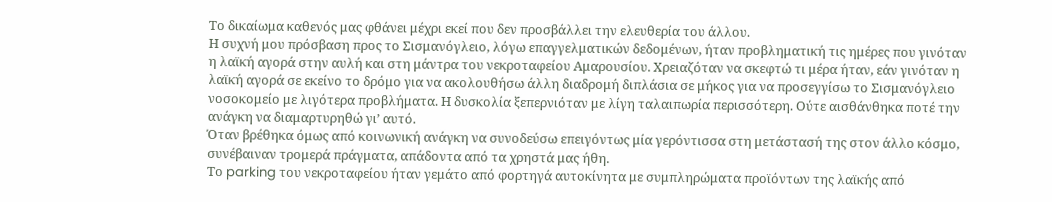Το δικαίωμα καθενός μας φθάνει μέχρι εκεί που δεν προσβάλλει την ελευθερία του άλλου.
Η συχνή μου πρόσβαση προς το Σισμανόγλειο, λόγω επαγγελματικών δεδομένων, ήταν προβληματική τις ημέρες που γινόταν η λαϊκή αγορά στην αυλή και στη μάντρα του νεκροταφείου Αμαρουσίου. Χρειαζόταν να σκεφτώ τι μέρα ήταν, εάν γινόταν η λαϊκή αγορά σε εκείνο το δρόμο για να ακολουθήσω άλλη διαδρομή διπλάσια σε μήκος για να προσεγγίσω το Σισμανόγλειο νοσοκομείο με λιγότερα προβλήματα. Η δυσκολία ξεπερνιόταν με λίγη ταλαιπωρία περισσότερη. Ούτε αισθάνθηκα ποτέ την ανάγκη να διαμαρτυρηθώ γι’ αυτό.
Όταν βρέθηκα όμως από κοινωνική ανάγκη να συνοδεύσω επειγόντως μία γερόντισσα στη μετάστασή της στον άλλο κόσμο, συνέβαιναν τρομερά πράγματα, απάδοντα από τα χρηστά μας ήθη.
Το parking του νεκροταφείου ήταν γεμάτο από φορτηγά αυτοκίνητα με συμπληρώματα προϊόντων της λαϊκής από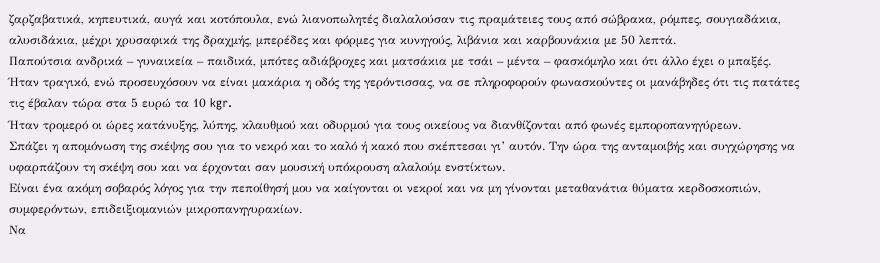ζαρζαβατικά, κηπευτικά, αυγά και κοτόπουλα, ενώ λιανοπωλητές διαλαλούσαν τις πραμάτειες τους από σώβρακα, ρόμπες, σουγιαδάκια, αλυσιδάκια, μέχρι χρυσαφικά της δραχμής, μπερέδες και φόρμες για κυνηγούς, λιβάνια και καρβουνάκια με 50 λεπτά.
Παπούτσια ανδρικά – γυναικεία – παιδικά, μπότες αδιάβροχες και ματσάκια με τσάι – μέντα – φασκόμηλο και ότι άλλο έχει ο μπαξές.
Ήταν τραγικό, ενώ προσευχόσουν να είναι μακάρια η οδός της γερόντισσας, να σε πληροφορούν φωνασκούντες οι μανάβηδες ότι τις πατάτες τις έβαλαν τώρα στα 5 ευρώ τα 10 kgr.
Ήταν τρομερό οι ώρες κατάνυξης, λύπης, κλαυθμού και οδυρμού για τους οικείους να διανθίζονται από φωνές εμποροπανηγύρεων.
Σπάζει η απομόνωση της σκέψης σου για το νεκρό και το καλό ή κακό που σκέπτεσαι γι’ αυτόν. Την ώρα της ανταμοιβής και συγχώρησης να υφαρπάζουν τη σκέψη σου και να έρχονται σαν μουσική υπόκρουση αλαλούμ ενστίκτων.
Είναι ένα ακόμη σοβαρός λόγος για την πεποίθησή μου να καίγονται οι νεκροί και να μη γίνονται μεταθανάτια θύματα κερδοσκοπιών, συμφερόντων, επιδειξιομανιών μικροπανηγυρακίων.
Να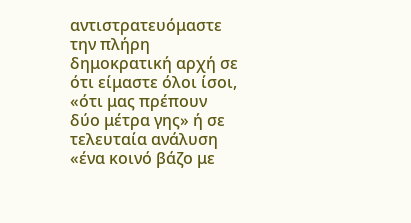αντιστρατευόμαστε την πλήρη δημοκρατική αρχή σε ότι είμαστε όλοι ίσοι, «ότι μας πρέπουν δύο μέτρα γης» ή σε τελευταία ανάλυση «ένα κοινό βάζο με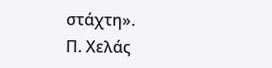στάχτη».
Π. Χελάς